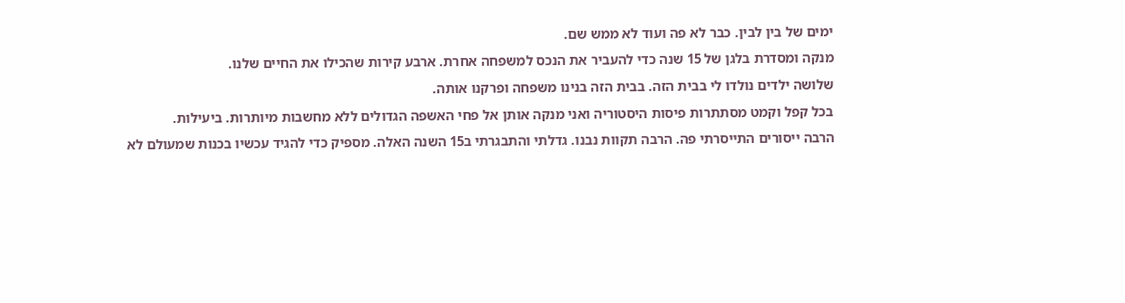ימים של בין לבין. כבר לא פה ועוד לא ממש שם.
מנקה ומסדרת בלגן של 15 שנה כדי להעביר את הנכס למשפחה אחרת. ארבע קירות שהכילו את החיים שלנו.
שלושה ילדים נולדו לי בבית הזה. בבית הזה בנינו משפחה ופרקנו אותה.
בכל קפל וקמט מסתתרות פיסות היסטוריה ואני מנקה אותן אל פחי האשפה הגדולים ללא מחשבות מיותרות. ביעילות.
הרבה ייסורים התייסרתי פה. הרבה תקוות נבנו. גדלתי והתבגרתי ב15 השנה האלה. מספיק כדי להגיד עכשיו בכנות שמעולם לא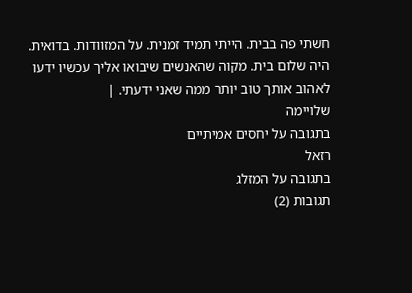חשתי פה בבית. הייתי תמיד זמנית. על המזוודות. בדואית.
היה שלום בית. מקוה שהאנשים שיבואו אליך עכשיו ידעו לאהוב אותך טוב יותר ממה שאני ידעתי. |
שלויימה
בתגובה על יחסים אמיתיים
רזאל
בתגובה על המזלג
תגובות (2)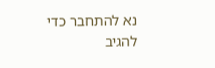נא להתחבר כדי להגיב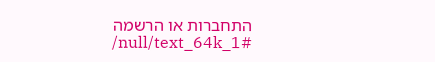התחברות או הרשמה
/null/text_64k_1#